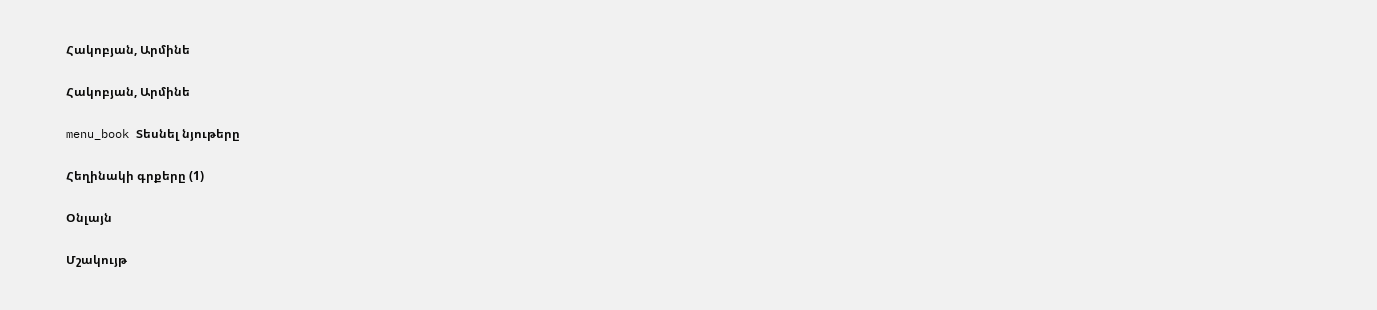Հակոբյան, Արմինե

Հակոբյան, Արմինե

menu_book Տեսնել նյութերը

Հեղինակի գրքերը (1)

Օնլայն

Մշակույթ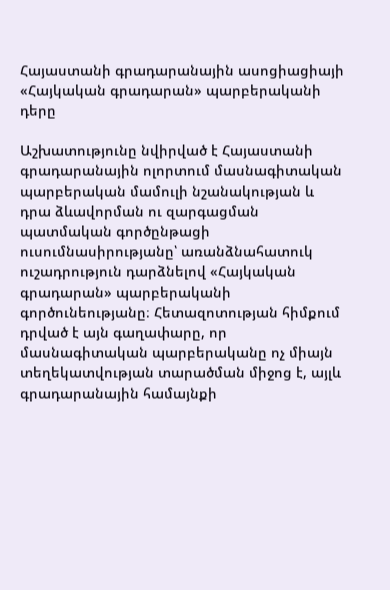Հայաստանի գրադարանային ասոցիացիայի «Հայկական գրադարան» պարբերականի դերը

Աշխատությունը նվիրված է Հայաստանի գրադարանային ոլորտում մասնագիտական պարբերական մամուլի նշանակության և դրա ձևավորման ու զարգացման պատմական գործընթացի ուսումնասիրությանը՝ առանձնահատուկ ուշադրություն դարձնելով «Հայկական գրադարան» պարբերականի գործունեությանը։ Հետազոտության հիմքում դրված է այն գաղափարը, որ մասնագիտական պարբերականը ոչ միայն տեղեկատվության տարածման միջոց է, այլև գրադարանային համայնքի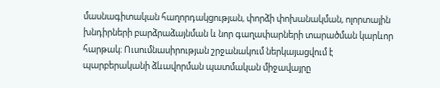մասնագիտական հաղորդակցության, փորձի փոխանակման, ոլորտային խնդիրների բարձրաձայնման և նոր գաղափարների տարածման կարևոր հարթակ։ Ուսումնասիրության շրջանակում ներկայացվում է պարբերականի ձևավորման պատմական միջավայրը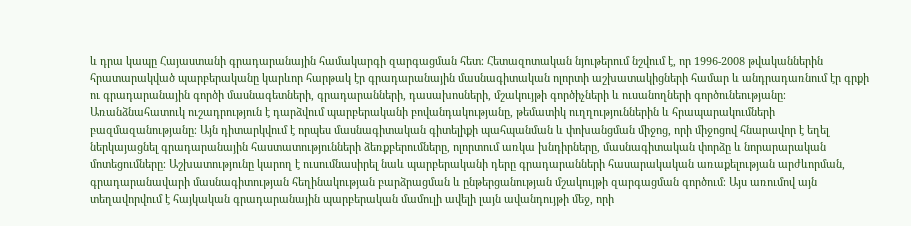և դրա կապը Հայաստանի գրադարանային համակարգի զարգացման հետ։ Հետազոտական նյութերում նշվում է, որ 1996-2008 թվականներին հրատարակված պարբերականը կարևոր հարթակ էր գրադարանային մասնագիտական ոլորտի աշխատակիցների համար և անդրադառնում էր գրքի ու գրադարանային գործի մասնագետների, գրադարանների, դասախոսների, մշակույթի գործիչների և ուսանողների գործունեությանը։ Առանձնահատուկ ուշադրություն է դարձվում պարբերականի բովանդակությանը, թեմատիկ ուղղություններին և հրապարակումների բազմազանությանը։ Այն դիտարկվում է որպես մասնագիտական գիտելիքի պահպանման և փոխանցման միջոց, որի միջոցով հնարավոր է եղել ներկայացնել գրադարանային հաստատությունների ձեռքբերումները, ոլորտում առկա խնդիրները, մասնագիտական փորձը և նորարարական մոտեցումները։ Աշխատությունը կարող է ուսումնասիրել նաև պարբերականի դերը գրադարանների հասարակական առաքելության արժևորման, գրադարանավարի մասնագիտության հեղինակության բարձրացման և ընթերցանության մշակույթի զարգացման գործում։ Այս առումով այն տեղավորվում է հայկական գրադարանային պարբերական մամուլի ավելի լայն ավանդույթի մեջ, որի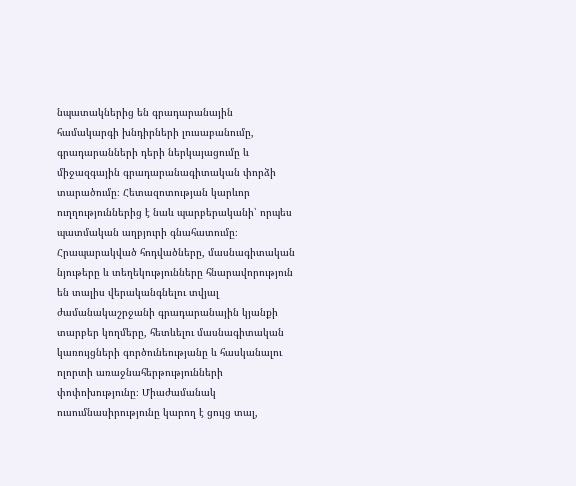նպատակներից են գրադարանային համակարգի խնդիրների լուսաբանումը, գրադարանների դերի ներկայացումը և միջազգային գրադարանագիտական փորձի տարածումը։ Հետազոտության կարևոր ուղղություններից է նաև պարբերականի՝ որպես պատմական աղբյուրի գնահատումը։ Հրապարակված հոդվածները, մասնագիտական նյութերը և տեղեկությունները հնարավորություն են տալիս վերականգնելու տվյալ ժամանակաշրջանի գրադարանային կյանքի տարբեր կողմերը, հետևելու մասնագիտական կառույցների գործունեությանը և հասկանալու ոլորտի առաջնահերթությունների փոփոխությունը։ Միաժամանակ ուսումնասիրությունը կարող է ցույց տալ,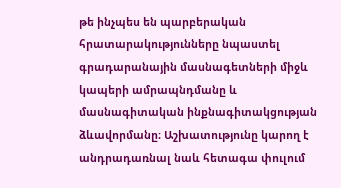թե ինչպես են պարբերական հրատարակությունները նպաստել գրադարանային մասնագետների միջև կապերի ամրապնդմանը և մասնագիտական ինքնագիտակցության ձևավորմանը։ Աշխատությունը կարող է անդրադառնալ նաև հետագա փուլում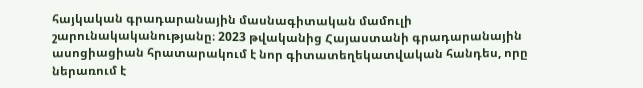հայկական գրադարանային մասնագիտական մամուլի շարունակականությանը։ 2023 թվականից Հայաստանի գրադարանային ասոցիացիան հրատարակում է նոր գիտատեղեկատվական հանդես, որը ներառում է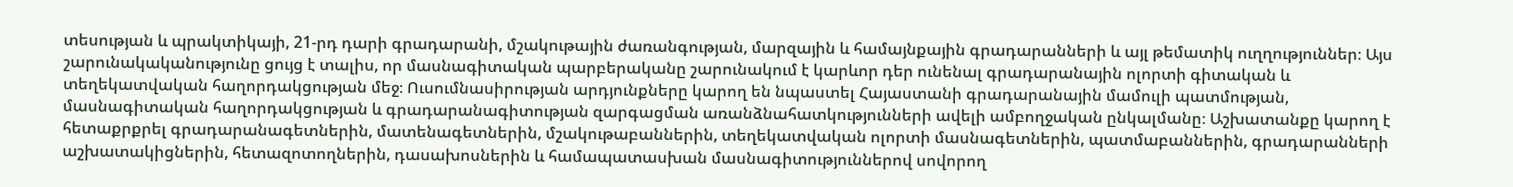տեսության և պրակտիկայի, 21-րդ դարի գրադարանի, մշակութային ժառանգության, մարզային և համայնքային գրադարանների և այլ թեմատիկ ուղղություններ։ Այս շարունակականությունը ցույց է տալիս, որ մասնագիտական պարբերականը շարունակում է կարևոր դեր ունենալ գրադարանային ոլորտի գիտական և տեղեկատվական հաղորդակցության մեջ։ Ուսումնասիրության արդյունքները կարող են նպաստել Հայաստանի գրադարանային մամուլի պատմության, մասնագիտական հաղորդակցության և գրադարանագիտության զարգացման առանձնահատկությունների ավելի ամբողջական ընկալմանը։ Աշխատանքը կարող է հետաքրքրել գրադարանագետներին, մատենագետներին, մշակութաբաններին, տեղեկատվական ոլորտի մասնագետներին, պատմաբաններին, գրադարանների աշխատակիցներին, հետազոտողներին, դասախոսներին և համապատասխան մասնագիտություններով սովորող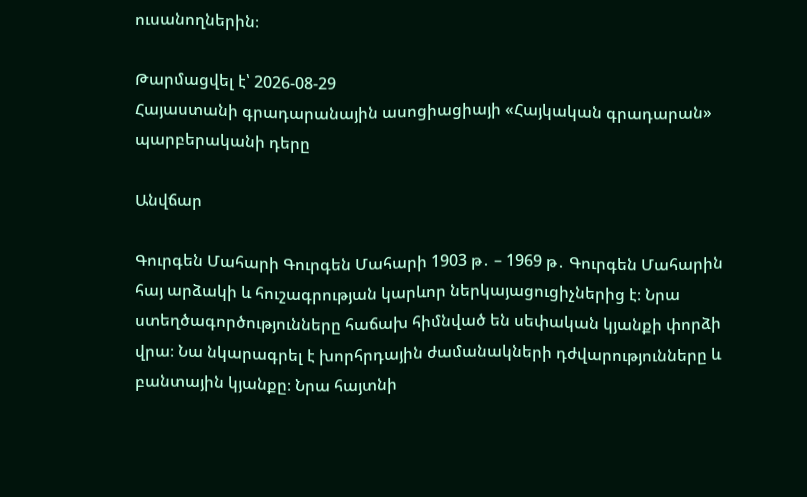ուսանողներին։

Թարմացվել է՝ 2026-08-29
Հայաստանի գրադարանային ասոցիացիայի «Հայկական գրադարան» պարբերականի դերը

Անվճար

Գուրգեն Մահարի Գուրգեն Մահարի 1903 թ․ – 1969 թ․ Գուրգեն Մահարին հայ արձակի և հուշագրության կարևոր ներկայացուցիչներից է։ Նրա ստեղծագործությունները հաճախ հիմնված են սեփական կյանքի փորձի վրա։ Նա նկարագրել է խորհրդային ժամանակների դժվարությունները և բանտային կյանքը։ Նրա հայտնի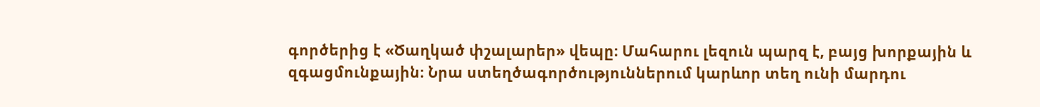գործերից է «Ծաղկած փշալարեր» վեպը։ Մահարու լեզուն պարզ է, բայց խորքային և զգացմունքային։ Նրա ստեղծագործություններում կարևոր տեղ ունի մարդու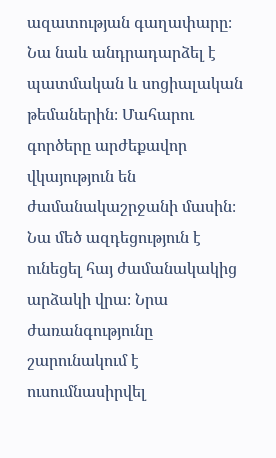ազատության գաղափարը։ Նա նաև անդրադարձել է պատմական և սոցիալական թեմաներին։ Մահարու գործերը արժեքավոր վկայություն են ժամանակաշրջանի մասին։ Նա մեծ ազդեցություն է ունեցել հայ ժամանակակից արձակի վրա։ Նրա ժառանգությունը շարունակում է ուսումնասիրվել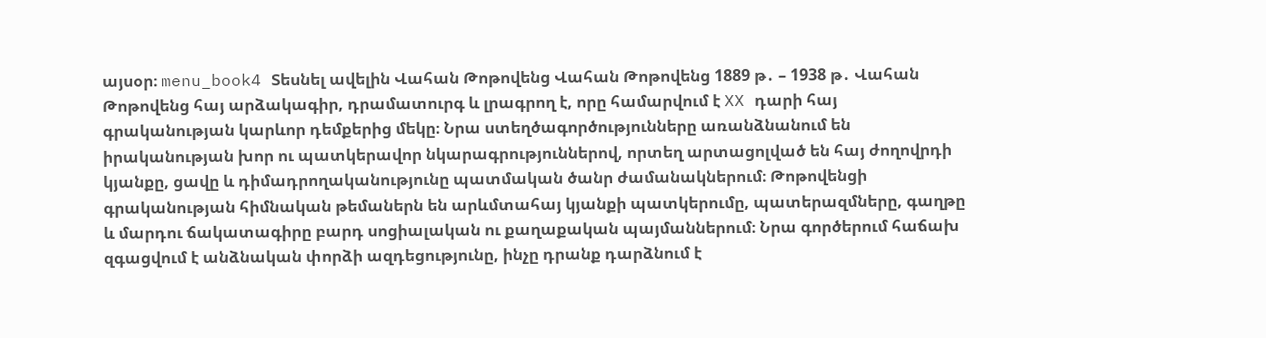այսօր։ menu_book4 Տեսնել ավելին Վահան Թոթովենց Վահան Թոթովենց 1889 թ․ – 1938 թ․ Վահան Թոթովենց հայ արձակագիր, դրամատուրգ և լրագրող է, որը համարվում է XX դարի հայ գրականության կարևոր դեմքերից մեկը։ Նրա ստեղծագործությունները առանձնանում են իրականության խոր ու պատկերավոր նկարագրություններով, որտեղ արտացոլված են հայ ժողովրդի կյանքը, ցավը և դիմադրողականությունը պատմական ծանր ժամանակներում։ Թոթովենցի գրականության հիմնական թեմաներն են արևմտահայ կյանքի պատկերումը, պատերազմները, գաղթը և մարդու ճակատագիրը բարդ սոցիալական ու քաղաքական պայմաններում։ Նրա գործերում հաճախ զգացվում է անձնական փորձի ազդեցությունը, ինչը դրանք դարձնում է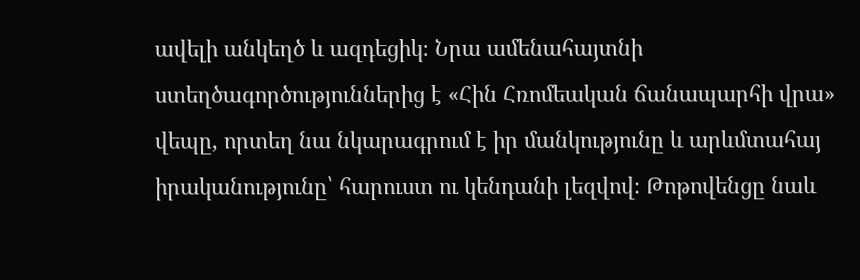ավելի անկեղծ և ազդեցիկ։ Նրա ամենահայտնի ստեղծագործություններից է «Հին Հռոմեական ճանապարհի վրա» վեպը, որտեղ նա նկարագրում է իր մանկությունը և արևմտահայ իրականությունը՝ հարուստ ու կենդանի լեզվով։ Թոթովենցը նաև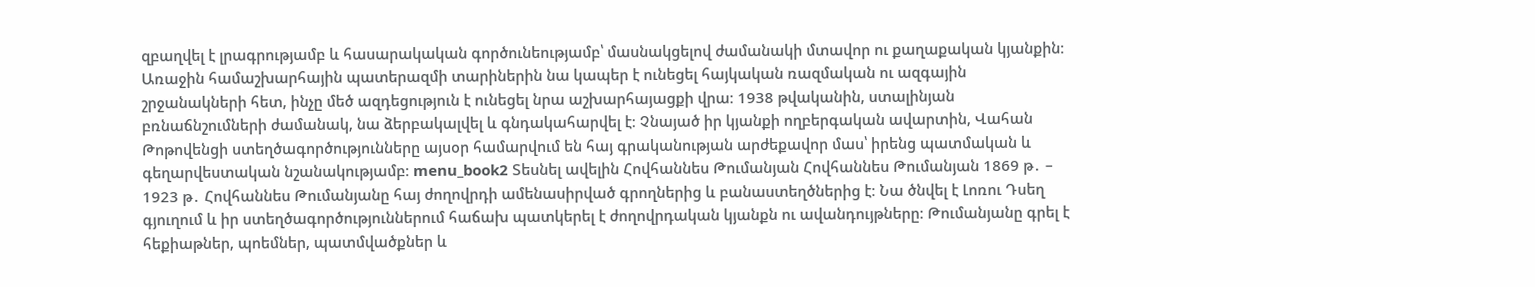զբաղվել է լրագրությամբ և հասարակական գործունեությամբ՝ մասնակցելով ժամանակի մտավոր ու քաղաքական կյանքին։ Առաջին համաշխարհային պատերազմի տարիներին նա կապեր է ունեցել հայկական ռազմական ու ազգային շրջանակների հետ, ինչը մեծ ազդեցություն է ունեցել նրա աշխարհայացքի վրա։ 1938 թվականին, ստալինյան բռնաճնշումների ժամանակ, նա ձերբակալվել և գնդակահարվել է։ Չնայած իր կյանքի ողբերգական ավարտին, Վահան Թոթովենցի ստեղծագործությունները այսօր համարվում են հայ գրականության արժեքավոր մաս՝ իրենց պատմական և գեղարվեստական նշանակությամբ։ menu_book2 Տեսնել ավելին Հովհաննես Թումանյան Հովհաննես Թումանյան 1869 թ․ – 1923 թ․ Հովհաննես Թումանյանը հայ ժողովրդի ամենասիրված գրողներից և բանաստեղծներից է։ Նա ծնվել է Լոռու Դսեղ գյուղում և իր ստեղծագործություններում հաճախ պատկերել է ժողովրդական կյանքն ու ավանդույթները։ Թումանյանը գրել է հեքիաթներ, պոեմներ, պատմվածքներ և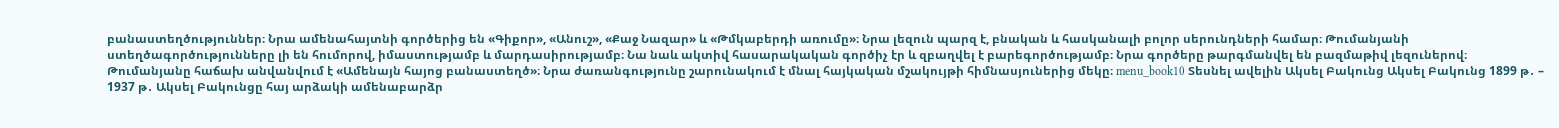բանաստեղծություններ։ Նրա ամենահայտնի գործերից են «Գիքոր», «Անուշ», «Քաջ Նազար» և «Թմկաբերդի առումը»։ Նրա լեզուն պարզ է, բնական և հասկանալի բոլոր սերունդների համար։ Թումանյանի ստեղծագործությունները լի են հումորով, իմաստությամբ և մարդասիրությամբ։ Նա նաև ակտիվ հասարակական գործիչ էր և զբաղվել է բարեգործությամբ։ Նրա գործերը թարգմանվել են բազմաթիվ լեզուներով։ Թումանյանը հաճախ անվանվում է «Ամենայն հայոց բանաստեղծ»։ Նրա ժառանգությունը շարունակում է մնալ հայկական մշակույթի հիմնասյուներից մեկը։ menu_book10 Տեսնել ավելին Ակսել Բակունց Ակսել Բակունց 1899 թ․ – 1937 թ․ Ակսել Բակունցը հայ արձակի ամենաբարձր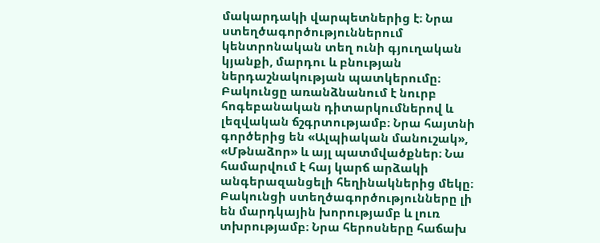մակարդակի վարպետներից է։ Նրա ստեղծագործություններում կենտրոնական տեղ ունի գյուղական կյանքի, մարդու և բնության ներդաշնակության պատկերումը։ Բակունցը առանձնանում է նուրբ հոգեբանական դիտարկումներով և լեզվական ճշգրտությամբ։ Նրա հայտնի գործերից են «Ալպիական մանուշակ», «Մթնաձոր» և այլ պատմվածքներ։ Նա համարվում է հայ կարճ արձակի անգերազանցելի հեղինակներից մեկը։ Բակունցի ստեղծագործությունները լի են մարդկային խորությամբ և լուռ տխրությամբ։ Նրա հերոսները հաճախ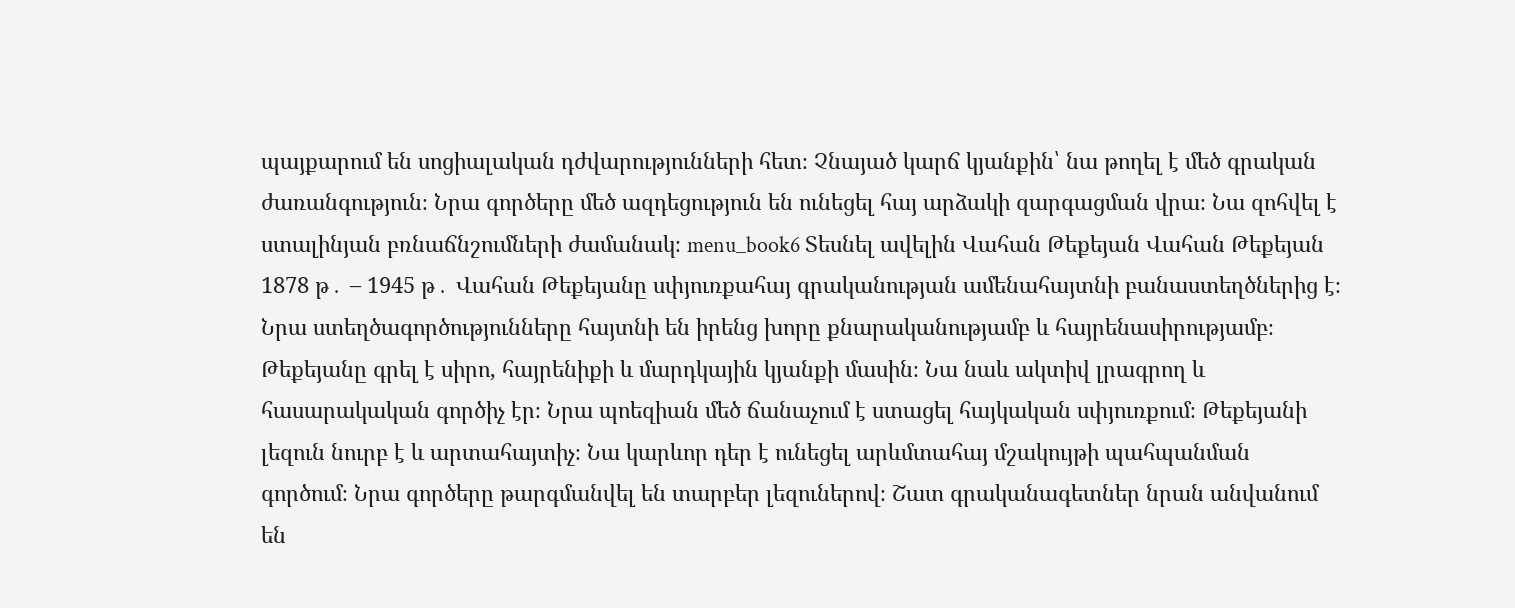պայքարում են սոցիալական դժվարությունների հետ։ Չնայած կարճ կյանքին՝ նա թողել է մեծ գրական ժառանգություն։ Նրա գործերը մեծ ազդեցություն են ունեցել հայ արձակի զարգացման վրա։ Նա զոհվել է ստալինյան բռնաճնշումների ժամանակ։ menu_book6 Տեսնել ավելին Վահան Թեքեյան Վահան Թեքեյան 1878 թ․ – 1945 թ․ Վահան Թեքեյանը սփյուռքահայ գրականության ամենահայտնի բանաստեղծներից է։ Նրա ստեղծագործությունները հայտնի են իրենց խորը քնարականությամբ և հայրենասիրությամբ։ Թեքեյանը գրել է սիրո, հայրենիքի և մարդկային կյանքի մասին։ Նա նաև ակտիվ լրագրող և հասարակական գործիչ էր։ Նրա պոեզիան մեծ ճանաչում է ստացել հայկական սփյուռքում։ Թեքեյանի լեզուն նուրբ է և արտահայտիչ։ Նա կարևոր դեր է ունեցել արևմտահայ մշակույթի պահպանման գործում։ Նրա գործերը թարգմանվել են տարբեր լեզուներով։ Շատ գրականագետներ նրան անվանում են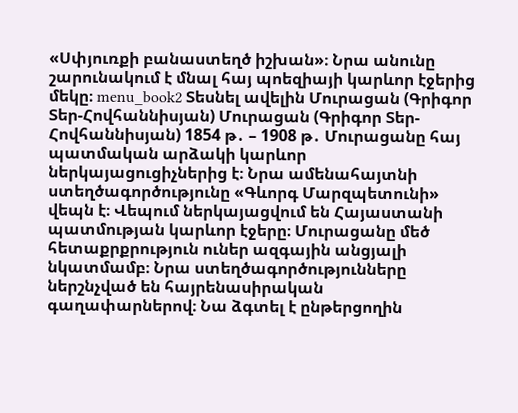«Սփյուռքի բանաստեղծ իշխան»։ Նրա անունը շարունակում է մնալ հայ պոեզիայի կարևոր էջերից մեկը։ menu_book2 Տեսնել ավելին Մուրացան (Գրիգոր Տեր-Հովհաննիսյան) Մուրացան (Գրիգոր Տեր-Հովհաննիսյան) 1854 թ․ – 1908 թ․ Մուրացանը հայ պատմական արձակի կարևոր ներկայացուցիչներից է։ Նրա ամենահայտնի ստեղծագործությունը «Գևորգ Մարզպետունի» վեպն է։ Վեպում ներկայացվում են Հայաստանի պատմության կարևոր էջերը։ Մուրացանը մեծ հետաքրքրություն ուներ ազգային անցյալի նկատմամբ։ Նրա ստեղծագործությունները ներշնչված են հայրենասիրական գաղափարներով։ Նա ձգտել է ընթերցողին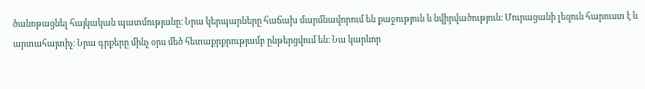ծանոթացնել հայկական պատմությանը։ Նրա կերպարները հաճախ մարմնավորում են քաջություն և նվիրվածություն։ Մուրացանի լեզուն հարուստ է և արտահայտիչ։ Նրա գրքերը մինչ օրս մեծ հետաքրքրությամբ ընթերցվում են։ Նա կարևոր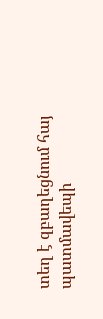տեղ է զբաղեցնում հայ պատմավեպի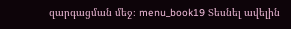զարգացման մեջ։ menu_book19 Տեսնել ավելին